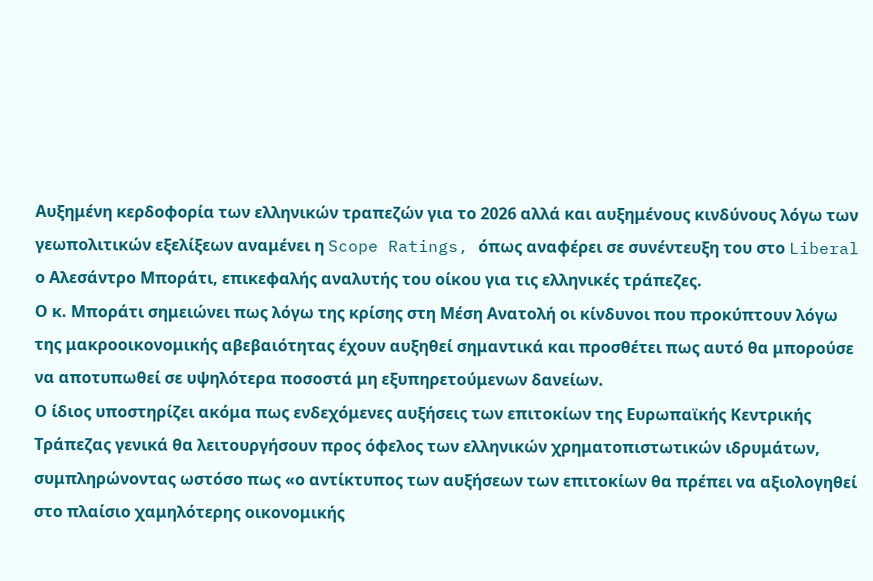Αυξημένη κερδοφορία των ελληνικών τραπεζών για το 2026 αλλά και αυξημένους κινδύνους λόγω των γεωπολιτικών εξελίξεων αναμένει η Scope Ratings, όπως αναφέρει σε συνέντευξη του στο Liberal ο Αλεσάντρο Μποράτι, επικεφαλής αναλυτής του οίκου για τις ελληνικές τράπεζες.
Ο κ. Μποράτι σημειώνει πως λόγω της κρίσης στη Μέση Ανατολή οι κίνδυνοι που προκύπτουν λόγω της μακροοικονομικής αβεβαιότητας έχουν αυξηθεί σημαντικά και προσθέτει πως αυτό θα μπορούσε να αποτυπωθεί σε υψηλότερα ποσοστά μη εξυπηρετούμενων δανείων.
Ο ίδιος υποστηρίζει ακόμα πως ενδεχόμενες αυξήσεις των επιτοκίων της Ευρωπαϊκής Κεντρικής Τράπεζας γενικά θα λειτουργήσουν προς όφελος των ελληνικών χρηματοπιστωτικών ιδρυμάτων, συμπληρώνοντας ωστόσο πως «ο αντίκτυπος των αυξήσεων των επιτοκίων θα πρέπει να αξιολογηθεί στο πλαίσιο χαμηλότερης οικονομικής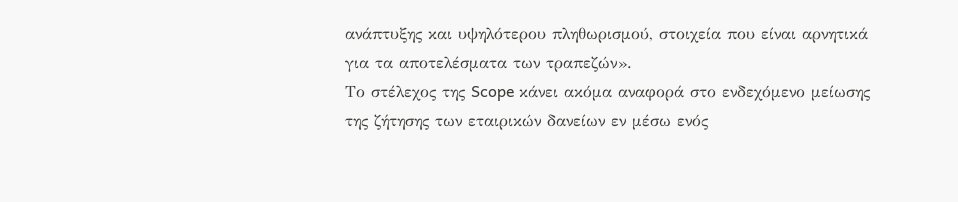ανάπτυξης και υψηλότερου πληθωρισμού, στοιχεία που είναι αρνητικά για τα αποτελέσματα των τραπεζών».
Το στέλεχος της Scope κάνει ακόμα αναφορά στο ενδεχόμενο μείωσης της ζήτησης των εταιρικών δανείων εν μέσω ενός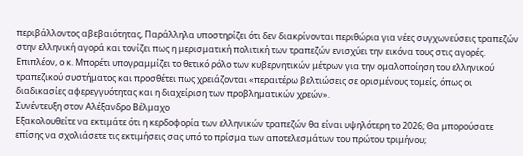περιβάλλοντος αβεβαιότητας, Παράλληλα υποστηρίζει ότι δεν διακρίνονται περιθώρια για νέες συγχωνεύσεις τραπεζών στην ελληνική αγορά και τονίζει πως η μερισματική πολιτική των τραπεζών ενισχύει την εικόνα τους στις αγορές.
Επιπλέον, ο κ. Μπορέτι υπογραμμίζει το θετικό ρόλο των κυβερνητικών μέτρων για την ομαλοποίηση του ελληνικού τραπεζικού συστήματος και προσθέτει πως χρειάζονται «περαιτέρω βελτιώσεις σε ορισμένους τομείς, όπως οι διαδικασίες αφερεγγυότητας και η διαχείριση των προβληματικών χρεών».
Συνέντευξη στον Αλέξανδρο Βέλμαχο
Εξακολουθείτε να εκτιμάτε ότι η κερδοφορία των ελληνικών τραπεζών θα είναι υψηλότερη το 2026; Θα μπορούσατε επίσης να σχολιάσετε τις εκτιμήσεις σας υπό το πρίσμα των αποτελεσμάτων του πρώτου τριμήνου;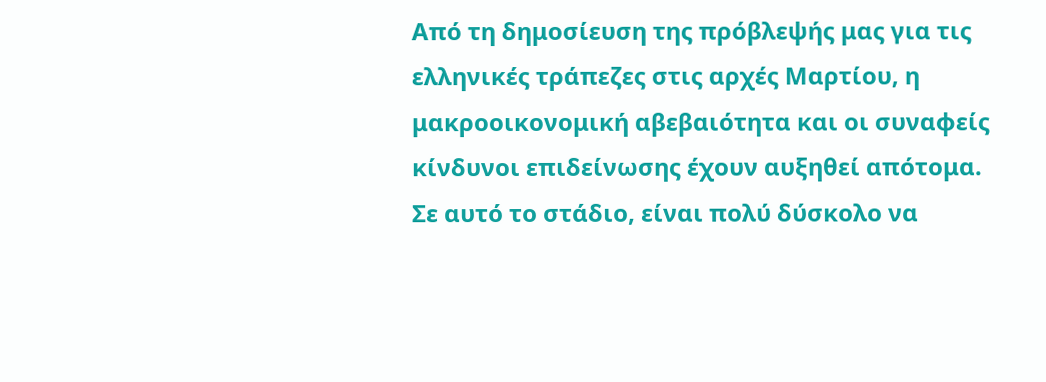Από τη δημοσίευση της πρόβλεψής μας για τις ελληνικές τράπεζες στις αρχές Μαρτίου, η μακροοικονομική αβεβαιότητα και οι συναφείς κίνδυνοι επιδείνωσης έχουν αυξηθεί απότομα. Σε αυτό το στάδιο, είναι πολύ δύσκολο να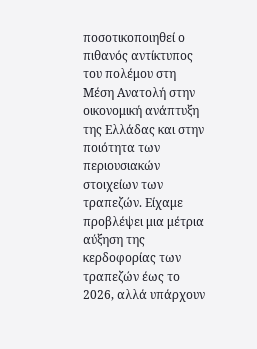ποσοτικοποιηθεί ο πιθανός αντίκτυπος του πολέμου στη Μέση Ανατολή στην οικονομική ανάπτυξη της Ελλάδας και στην ποιότητα των περιουσιακών στοιχείων των τραπεζών. Είχαμε προβλέψει μια μέτρια αύξηση της κερδοφορίας των τραπεζών έως το 2026, αλλά υπάρχουν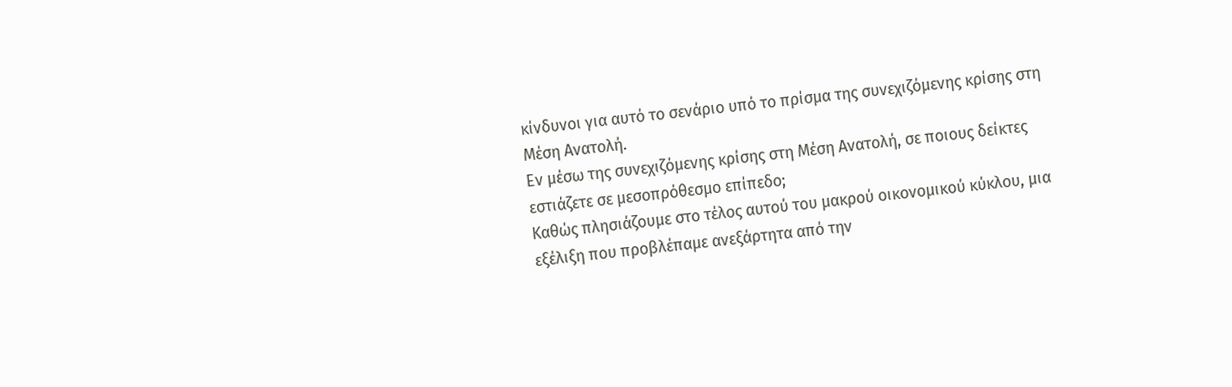κίνδυνοι για αυτό το σενάριο υπό το πρίσμα της συνεχιζόμενης κρίσης στη Μέση Ανατολή.
Εν μέσω της συνεχιζόμενης κρίσης στη Μέση Ανατολή, σε ποιους δείκτες εστιάζετε σε μεσοπρόθεσμο επίπεδο;
Καθώς πλησιάζουμε στο τέλος αυτού του μακρού οικονομικού κύκλου, μια εξέλιξη που προβλέπαμε ανεξάρτητα από την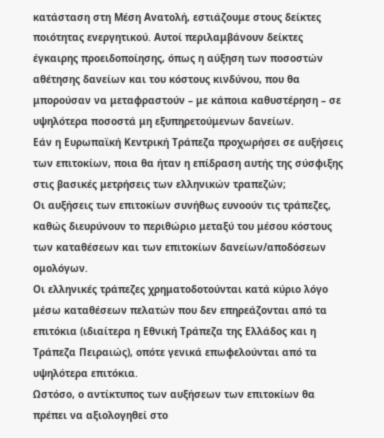κατάσταση στη Μέση Ανατολή, εστιάζουμε στους δείκτες ποιότητας ενεργητικού. Αυτοί περιλαμβάνουν δείκτες έγκαιρης προειδοποίησης, όπως η αύξηση των ποσοστών αθέτησης δανείων και του κόστους κινδύνου, που θα μπορούσαν να μεταφραστούν – με κάποια καθυστέρηση – σε υψηλότερα ποσοστά μη εξυπηρετούμενων δανείων.
Εάν η Ευρωπαϊκή Κεντρική Τράπεζα προχωρήσει σε αυξήσεις των επιτοκίων, ποια θα ήταν η επίδραση αυτής της σύσφιξης στις βασικές μετρήσεις των ελληνικών τραπεζών;
Οι αυξήσεις των επιτοκίων συνήθως ευνοούν τις τράπεζες, καθώς διευρύνουν το περιθώριο μεταξύ του μέσου κόστους των καταθέσεων και των επιτοκίων δανείων/αποδόσεων ομολόγων.
Οι ελληνικές τράπεζες χρηματοδοτούνται κατά κύριο λόγο μέσω καταθέσεων πελατών που δεν επηρεάζονται από τα επιτόκια (ιδιαίτερα η Εθνική Τράπεζα της Ελλάδος και η Τράπεζα Πειραιώς), οπότε γενικά επωφελούνται από τα υψηλότερα επιτόκια.
Ωστόσο, ο αντίκτυπος των αυξήσεων των επιτοκίων θα πρέπει να αξιολογηθεί στο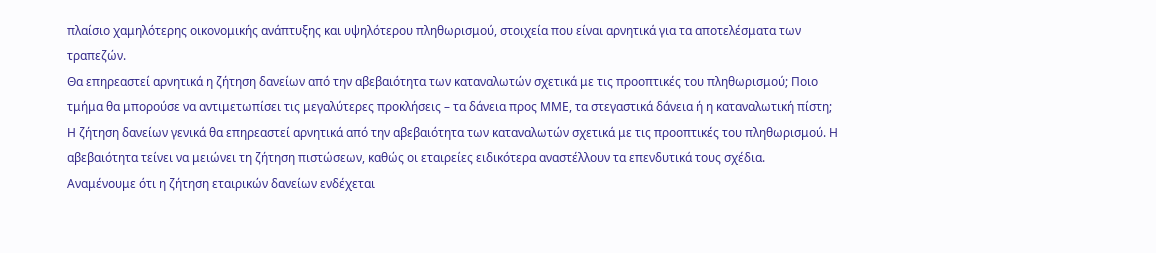πλαίσιο χαμηλότερης οικονομικής ανάπτυξης και υψηλότερου πληθωρισμού, στοιχεία που είναι αρνητικά για τα αποτελέσματα των τραπεζών.
Θα επηρεαστεί αρνητικά η ζήτηση δανείων από την αβεβαιότητα των καταναλωτών σχετικά με τις προοπτικές του πληθωρισμού; Ποιο τμήμα θα μπορούσε να αντιμετωπίσει τις μεγαλύτερες προκλήσεις – τα δάνεια προς ΜΜΕ, τα στεγαστικά δάνεια ή η καταναλωτική πίστη;
Η ζήτηση δανείων γενικά θα επηρεαστεί αρνητικά από την αβεβαιότητα των καταναλωτών σχετικά με τις προοπτικές του πληθωρισμού. Η αβεβαιότητα τείνει να μειώνει τη ζήτηση πιστώσεων, καθώς οι εταιρείες ειδικότερα αναστέλλουν τα επενδυτικά τους σχέδια.
Αναμένουμε ότι η ζήτηση εταιρικών δανείων ενδέχεται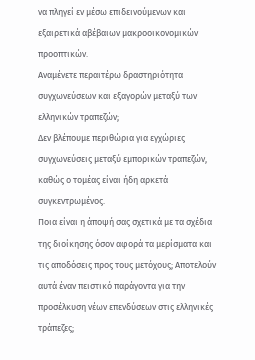να πληγεί εν μέσω επιδεινούμενων και εξαιρετικά αβέβαιων μακροοικονομικών προοπτικών.
Αναμένετε περαιτέρω δραστηριότητα συγχωνεύσεων και εξαγορών μεταξύ των ελληνικών τραπεζών;
Δεν βλέπουμε περιθώρια για εγχώριες συγχωνεύσεις μεταξύ εμπορικών τραπεζών, καθώς ο τομέας είναι ήδη αρκετά συγκεντρωμένος.
Ποια είναι η άποψή σας σχετικά με τα σχέδια της διοίκησης όσον αφορά τα μερίσματα και τις αποδόσεις προς τους μετόχους; Αποτελούν αυτά έναν πειστικό παράγοντα για την προσέλκυση νέων επενδύσεων στις ελληνικές τράπεζες;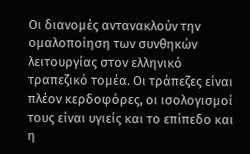Οι διανομές αντανακλούν την ομαλοποίηση των συνθηκών λειτουργίας στον ελληνικό τραπεζικό τομέα. Οι τράπεζες είναι πλέον κερδοφόρες, οι ισολογισμοί τους είναι υγιείς και το επίπεδο και η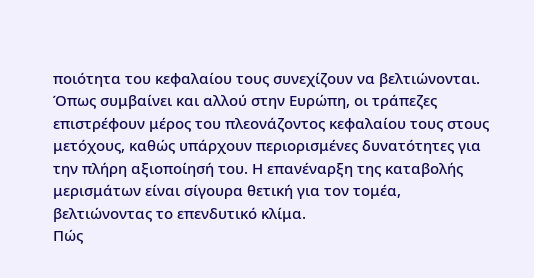ποιότητα του κεφαλαίου τους συνεχίζουν να βελτιώνονται.
Όπως συμβαίνει και αλλού στην Ευρώπη, οι τράπεζες επιστρέφουν μέρος του πλεονάζοντος κεφαλαίου τους στους μετόχους, καθώς υπάρχουν περιορισμένες δυνατότητες για την πλήρη αξιοποίησή του. Η επανέναρξη της καταβολής μερισμάτων είναι σίγουρα θετική για τον τομέα, βελτιώνοντας το επενδυτικό κλίμα.
Πώς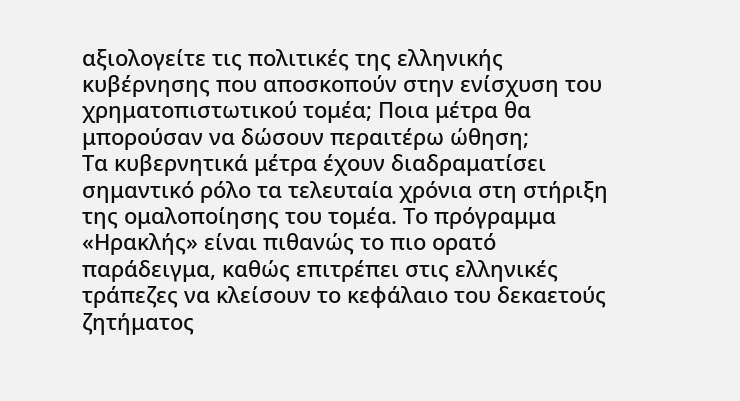αξιολογείτε τις πολιτικές της ελληνικής κυβέρνησης που αποσκοπούν στην ενίσχυση του χρηματοπιστωτικού τομέα; Ποια μέτρα θα μπορούσαν να δώσουν περαιτέρω ώθηση;
Τα κυβερνητικά μέτρα έχουν διαδραματίσει σημαντικό ρόλο τα τελευταία χρόνια στη στήριξη της ομαλοποίησης του τομέα. Το πρόγραμμα «Ηρακλής» είναι πιθανώς το πιο ορατό παράδειγμα, καθώς επιτρέπει στις ελληνικές τράπεζες να κλείσουν το κεφάλαιο του δεκαετούς ζητήματος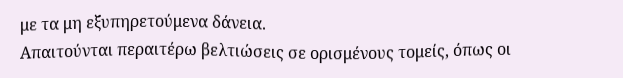με τα μη εξυπηρετούμενα δάνεια.
Απαιτούνται περαιτέρω βελτιώσεις σε ορισμένους τομείς, όπως οι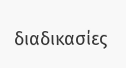διαδικασίες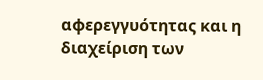αφερεγγυότητας και η διαχείριση των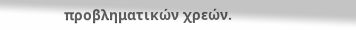προβληματικών χρεών.